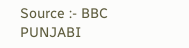Source :- BBC PUNJABI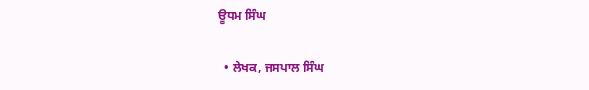ਊਧਮ ਸਿੰਘ

  • ਲੇਖਕ, ਜਸਪਾਲ ਸਿੰਘ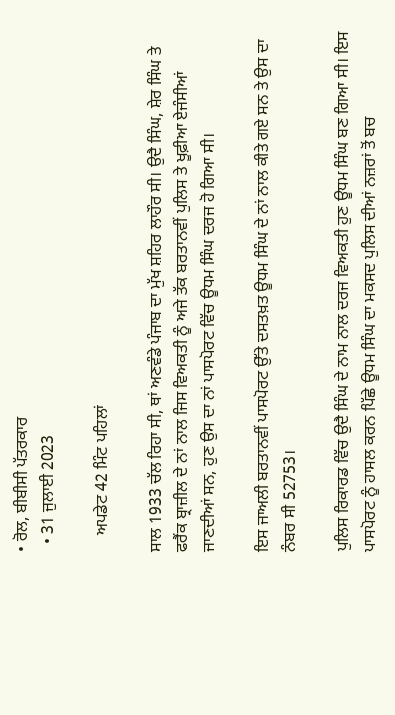• ਰੋਲ, ਬੀਬੀਸੀ ਪੱਤਰਕਾਰ
  • 31 ਜੁਲਾਈ 2023

    ਅਪਡੇਟ 42 ਮਿੰਟ ਪਹਿਲਾਂ

ਸਾਲ 1933 ਚੱਲ ਰਿਹਾ ਸੀ, ਥਾਂ ਅਣਵੰਡੇ ਪੰਜਾਬ ਦਾ ਮੁੱਖ ਸ਼ਹਿਰ ਲਾਹੌਰ ਸੀ। ਉਦੈ ਸਿੰਘ, ਸ਼ੇਰ ਸਿੰਘ ਤੇ ਫਰੈਂਕ ਬ੍ਰਾਜ਼ੀਲ ਦੇ ਨਾਂ ਨਾਲ ਜਿਸ ਵਿਅਕਤੀ ਨੂੰ ਅਜੇ ਤੱਕ ਬਰਤਾਨਵੀਂ ਪੁਲਿਸ ਤੇ ਖੂਫ਼ੀਆ ਏਜੰਸੀਆਂ ਜਾਣਦੀਆਂ ਸਨ, ਹੁਣ ਉਸ ਦਾ ਨਾਂ ਪਾਸਪੋਰਟ ਵਿੱਚ ਊਧਮ ਸਿੰਘ ਦਰਜ ਹੋ ਗਿਆ ਸੀ।

ਇਸ ਜਾਅਲੀ ਬਰਤਾਨਵੀਂ ਪਾਸਪੋਰਟ ਉੱਤੇ ਦਸਤਖ਼ਤ ਊਧਮ ਸਿੰਘ ਦੇ ਨਾਂ ਨਾਲ ਕੀਤੇ ਗਏ ਸਨ ਤੇ ਉਸ ਦਾ ਨੰਬਰ ਸੀ 52753।

ਪੁਲਿਸ ਰਿਕਾਰਡ ਵਿੱਚ ਉਦੈ ਸਿੰਘ ਦੇ ਨਾਮ ਨਾਲ ਦਰਜ ਵਿਅਕਤੀ ਹੁਣ ਊਧਮ ਸਿੰਘ ਬਣ ਗਿਆ ਸੀ। ਇਸ ਪਾਸਪੋਰਟ ਨੂੰ ਹਾਸਲ ਕਰਨ ਪਿੱਛੇ ਊਧਮ ਸਿੰਘ ਦਾ ਮਕਸਦ ਪੁਲਿਸ ਦੀਆਂ ਨਜ਼ਰਾਂ ਤੋਂ ਬਚ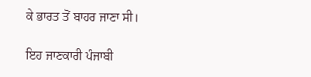ਕੇ ਭਾਰਤ ਤੋਂ ਬਾਹਰ ਜਾਣਾ ਸੀ।

ਇਹ ਜਾਣਕਾਰੀ ਪੰਜਾਬੀ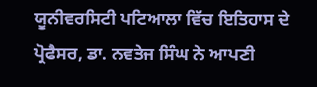ਯੂਨੀਵਰਸਿਟੀ ਪਟਿਆਲਾ ਵਿੱਚ ਇਤਿਹਾਸ ਦੇ ਪ੍ਰੋਫੈਸਰ, ਡਾ. ਨਵਤੇਜ ਸਿੰਘ ਨੇ ਆਪਣੀ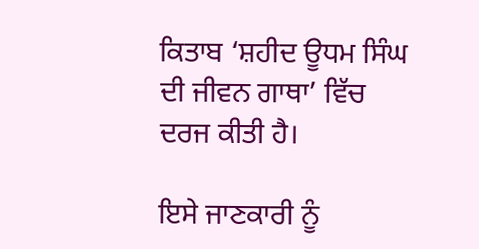ਕਿਤਾਬ ‘ਸ਼ਹੀਦ ਊਧਮ ਸਿੰਘ ਦੀ ਜੀਵਨ ਗਾਥਾ’ ਵਿੱਚ ਦਰਜ ਕੀਤੀ ਹੈ।

ਇਸੇ ਜਾਣਕਾਰੀ ਨੂੰ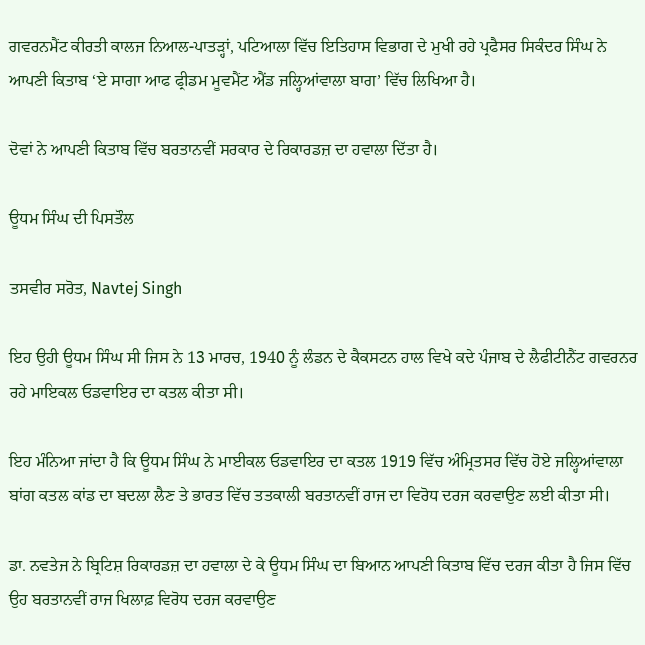ਗਵਰਨਮੈਂਟ ਕੀਰਤੀ ਕਾਲਜ ਨਿਆਲ-ਪਾਤੜ੍ਹਾਂ, ਪਟਿਆਲਾ ਵਿੱਚ ਇਤਿਹਾਸ ਵਿਭਾਗ ਦੇ ਮੁਖੀ ਰਹੇ ਪ੍ਰਫੈਸਰ ਸਿਕੰਦਰ ਸਿੰਘ ਨੇ ਆਪਣੀ ਕਿਤਾਬ ‘ਏ ਸਾਗਾ ਆਫ ਫ੍ਰੀਡਮ ਮੂਵਮੈਂਟ ਐਂਡ ਜਲ੍ਹਿਆਂਵਾਲਾ ਬਾਗ’ ਵਿੱਚ ਲਿਖਿਆ ਹੈ।

ਦੋਵਾਂ ਨੇ ਆਪਣੀ ਕਿਤਾਬ ਵਿੱਚ ਬਰਤਾਨਵੀਂ ਸਰਕਾਰ ਦੇ ਰਿਕਾਰਡਜ਼ ਦਾ ਹਵਾਲਾ ਦਿੱਤਾ ਹੈ।

ਊਧਮ ਸਿੰਘ ਦੀ ਪਿਸਤੌਲ

ਤਸਵੀਰ ਸਰੋਤ, Navtej Singh

ਇਹ ਉਹੀ ਊਧਮ ਸਿੰਘ ਸੀ ਜਿਸ ਨੇ 13 ਮਾਰਚ, 1940 ਨੂੰ ਲੰਡਨ ਦੇ ਕੈਕਸਟਨ ਹਾਲ ਵਿਖੇ ਕਦੇ ਪੰਜਾਬ ਦੇ ਲੈਫੀਟੀਨੈਂਟ ਗਵਰਨਰ ਰਹੇ ਮਾਇਕਲ ਓਡਵਾਇਰ ਦਾ ਕਤਲ ਕੀਤਾ ਸੀ।

ਇਹ ਮੰਨਿਆ ਜਾਂਦਾ ਹੈ ਕਿ ਊਧਮ ਸਿੰਘ ਨੇ ਮਾਈਕਲ ਓਡਵਾਇਰ ਦਾ ਕਤਲ 1919 ਵਿੱਚ ਅੰਮ੍ਰਿਤਸਰ ਵਿੱਚ ਹੋਏ ਜਲ੍ਹਿਆਂਵਾਲਾ ਬਾਂਗ ਕਤਲ ਕਾਂਡ ਦਾ ਬਦਲਾ ਲੈਣ ਤੇ ਭਾਰਤ ਵਿੱਚ ਤਤਕਾਲੀ ਬਰਤਾਨਵੀਂ ਰਾਜ ਦਾ ਵਿਰੋਧ ਦਰਜ ਕਰਵਾਉਣ ਲਈ ਕੀਤਾ ਸੀ।

ਡਾ. ਨਵਤੇਜ ਨੇ ਬ੍ਰਿਟਿਸ਼ ਰਿਕਾਰਡਜ਼ ਦਾ ਹਵਾਲਾ ਦੇ ਕੇ ਊਧਮ ਸਿੰਘ ਦਾ ਬਿਆਨ ਆਪਣੀ ਕਿਤਾਬ ਵਿੱਚ ਦਰਜ ਕੀਤਾ ਹੈ ਜਿਸ ਵਿੱਚ ਉਹ ਬਰਤਾਨਵੀਂ ਰਾਜ ਖਿਲਾਫ਼ ਵਿਰੋਧ ਦਰਜ ਕਰਵਾਉਣ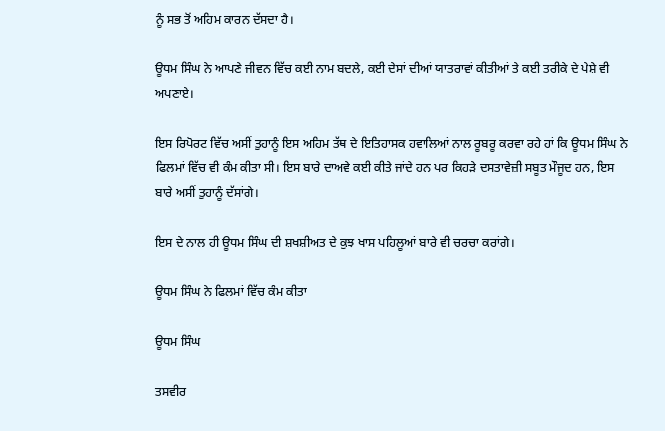ਨੂੰ ਸਭ ਤੋਂ ਅਹਿਮ ਕਾਰਨ ਦੱਸਦਾ ਹੈ।

ਊਧਮ ਸਿੰਘ ਨੇ ਆਪਣੇ ਜੀਵਨ ਵਿੱਚ ਕਈ ਨਾਮ ਬਦਲੇ, ਕਈ ਦੇਸਾਂ ਦੀਆਂ ਯਾਤਰਾਵਾਂ ਕੀਤੀਆਂ ਤੇ ਕਈ ਤਰੀਕੇ ਦੇ ਪੇਸ਼ੇ ਵੀ ਅਪਣਾਏ।

ਇਸ ਰਿਪੋਰਟ ਵਿੱਚ ਅਸੀਂ ਤੁਹਾਨੂੰ ਇਸ ਅਹਿਮ ਤੱਥ ਦੇ ਇਤਿਹਾਸਕ ਹਵਾਲਿਆਂ ਨਾਲ ਰੂਬਰੂ ਕਰਵਾ ਰਹੇ ਹਾਂ ਕਿ ਊਧਮ ਸਿੰਘ ਨੇ ਫਿਲਮਾਂ ਵਿੱਚ ਵੀ ਕੰਮ ਕੀਤਾ ਸੀ। ਇਸ ਬਾਰੇ ਦਾਅਵੇ ਕਈ ਕੀਤੇ ਜਾਂਦੇ ਹਨ ਪਰ ਕਿਹੜੇ ਦਸਤਾਵੇਜ਼ੀ ਸਬੂਤ ਮੌਜੂਦ ਹਨ, ਇਸ ਬਾਰੇ ਅਸੀਂ ਤੁਹਾਨੂੰ ਦੱਸਾਂਗੇ।

ਇਸ ਦੇ ਨਾਲ ਹੀ ਊਧਮ ਸਿੰਘ ਦੀ ਸ਼ਖਸ਼ੀਅਤ ਦੇ ਕੁਝ ਖਾਸ ਪਹਿਲੂਆਂ ਬਾਰੇ ਵੀ ਚਰਚਾ ਕਰਾਂਗੇ।

ਊਧਮ ਸਿੰਘ ਨੇ ਫਿਲਮਾਂ ਵਿੱਚ ਕੰਮ ਕੀਤਾ

ਊਧਮ ਸਿੰਘ

ਤਸਵੀਰ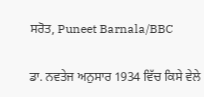ਸਰੋਤ, Puneet Barnala/BBC

ਡਾ. ਨਵਤੇਜ ਅਨੁਸਾਰ 1934 ਵਿੱਚ ਕਿਸੇ ਵੇਲੇ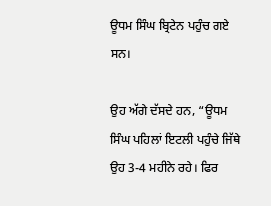ਊਧਮ ਸਿੰਘ ਬ੍ਰਿਟੇਨ ਪਹੁੰਚ ਗਏ ਸਨ।

ਉਹ ਅੱਗੇ ਦੱਸਦੇ ਹਨ, “ਊਧਮ ਸਿੰਘ ਪਹਿਲਾਂ ਇਟਲੀ ਪਹੁੰਚੇ ਜਿੱਥੇ ਉਹ 3-4 ਮਹੀਨੇ ਰਹੇ। ਫਿਰ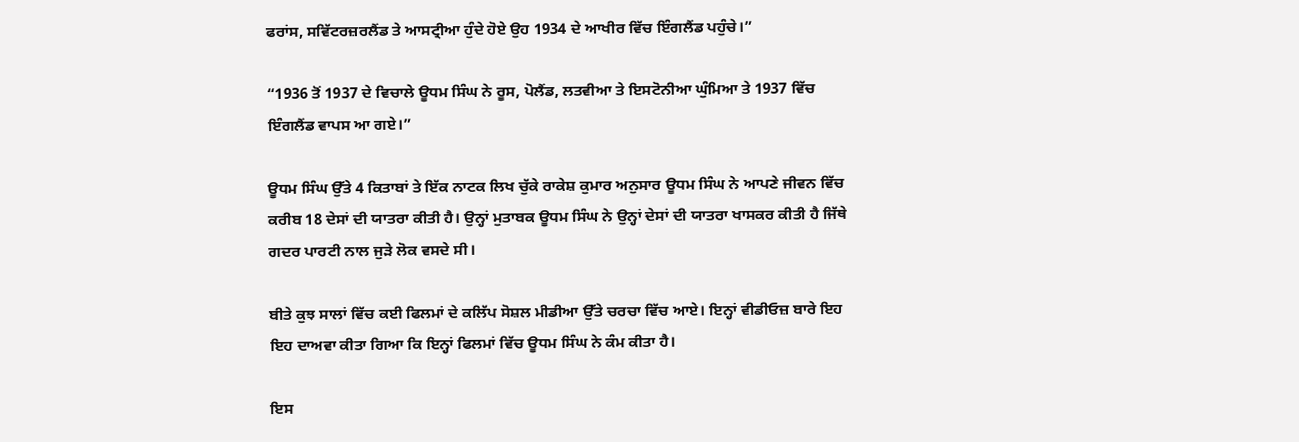ਫਰਾਂਸ, ਸਵਿੱਟਰਜ਼ਰਲੈਂਡ ਤੇ ਆਸਟ੍ਰੀਆ ਹੁੰਦੇ ਹੋਏ ਉਹ 1934 ਦੇ ਆਖੀਰ ਵਿੱਚ ਇੰਗਲੈਂਡ ਪਹੁੰਚੇ।”

“1936 ਤੋਂ 1937 ਦੇ ਵਿਚਾਲੇ ਊਧਮ ਸਿੰਘ ਨੇ ਰੂਸ, ਪੋਲੈਂਡ, ਲਤਵੀਆ ਤੇ ਇਸਟੋਨੀਆ ਘੁੰਮਿਆ ਤੇ 1937 ਵਿੱਚ ਇੰਗਲੈਂਡ ਵਾਪਸ ਆ ਗਏ।”

ਊਧਮ ਸਿੰਘ ਉੱਤੇ 4 ਕਿਤਾਬਾਂ ਤੇ ਇੱਕ ਨਾਟਕ ਲਿਖ ਚੁੱਕੇ ਰਾਕੇਸ਼ ਕੁਮਾਰ ਅਨੁਸਾਰ ਊਧਮ ਸਿੰਘ ਨੇ ਆਪਣੇ ਜੀਵਨ ਵਿੱਚ ਕਰੀਬ 18 ਦੇਸਾਂ ਦੀ ਯਾਤਰਾ ਕੀਤੀ ਹੈ। ਉਨ੍ਹਾਂ ਮੁਤਾਬਕ ਊਧਮ ਸਿੰਘ ਨੇ ਉਨ੍ਹਾਂ ਦੇਸਾਂ ਦੀ ਯਾਤਰਾ ਖਾਸਕਰ ਕੀਤੀ ਹੈ ਜਿੱਥੇ ਗਦਰ ਪਾਰਟੀ ਨਾਲ ਜੁੜੇ ਲੋਕ ਵਸਦੇ ਸੀ।

ਬੀਤੇ ਕੁਝ ਸਾਲਾਂ ਵਿੱਚ ਕਈ ਫਿਲਮਾਂ ਦੇ ਕਲਿੱਪ ਸੋਸ਼ਲ ਮੀਡੀਆ ਉੱਤੇ ਚਰਚਾ ਵਿੱਚ ਆਏ। ਇਨ੍ਹਾਂ ਵੀਡੀਓਜ਼ ਬਾਰੇ ਇਹ ਇਹ ਦਾਅਵਾ ਕੀਤਾ ਗਿਆ ਕਿ ਇਨ੍ਹਾਂ ਫਿਲਮਾਂ ਵਿੱਚ ਊਧਮ ਸਿੰਘ ਨੇ ਕੰਮ ਕੀਤਾ ਹੈ।

ਇਸ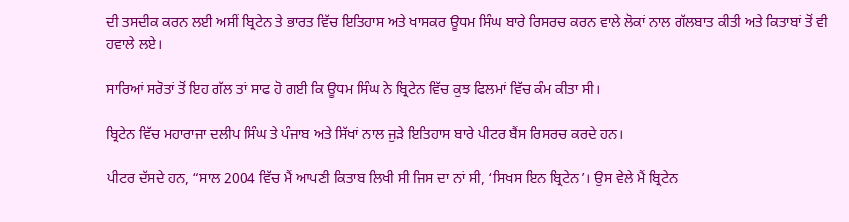ਦੀ ਤਸਦੀਕ ਕਰਨ ਲਈ ਅਸੀਂ ਬ੍ਰਿਟੇਨ ਤੇ ਭਾਰਤ ਵਿੱਚ ਇਤਿਹਾਸ ਅਤੇ ਖਾਸਕਰ ਊਧਮ ਸਿੰਘ ਬਾਰੇ ਰਿਸਰਚ ਕਰਨ ਵਾਲੇ ਲੋਕਾਂ ਨਾਲ ਗੱਲਬਾਤ ਕੀਤੀ ਅਤੇ ਕਿਤਾਬਾਂ ਤੋਂ ਵੀ ਹਵਾਲੇ ਲਏ।

ਸਾਰਿਆਂ ਸਰੋਤਾਂ ਤੋਂ ਇਹ ਗੱਲ ਤਾਂ ਸਾਫ ਹੋ ਗਈ ਕਿ ਊਧਮ ਸਿੰਘ ਨੇ ਬ੍ਰਿਟੇਨ ਵਿੱਚ ਕੁਝ ਫਿਲਮਾਂ ਵਿੱਚ ਕੰਮ ਕੀਤਾ ਸੀ।

ਬ੍ਰਿਟੇਨ ਵਿੱਚ ਮਹਾਰਾਜਾ ਦਲੀਪ ਸਿੰਘ ਤੇ ਪੰਜਾਬ ਅਤੇ ਸਿੱਖਾਂ ਨਾਲ ਜੁੜੇ ਇਤਿਹਾਸ ਬਾਰੇ ਪੀਟਰ ਬੈਂਸ ਰਿਸਰਚ ਕਰਦੇ ਹਨ।

ਪੀਟਰ ਦੱਸਦੇ ਹਨ, “ਸਾਲ 2004 ਵਿੱਚ ਮੈਂ ਆਪਣੀ ਕਿਤਾਬ ਲਿਖੀ ਸੀ ਜਿਸ ਦਾ ਨਾਂ ਸੀ, ‘ਸਿਖਸ ਇਨ ਬ੍ਰਿਟੇਨ’। ਉਸ ਵੇਲੇ ਮੈਂ ਬ੍ਰਿਟੇਨ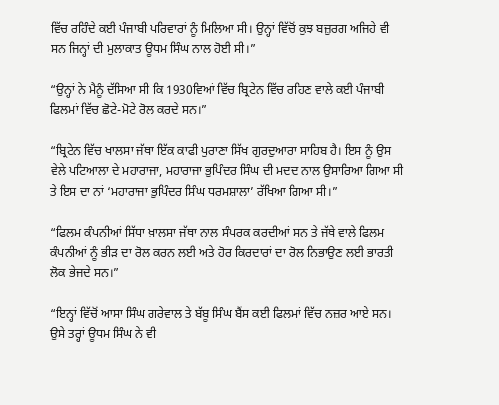ਵਿੱਚ ਰਹਿੰਦੇ ਕਈ ਪੰਜਾਬੀ ਪਰਿਵਾਰਾਂ ਨੂੰ ਮਿਲਿਆ ਸੀ। ਉਨ੍ਹਾਂ ਵਿੱਚੋਂ ਕੁਝ ਬਜ਼ੁਰਗ ਅਜਿਹੇ ਵੀ ਸਨ ਜਿਨ੍ਹਾਂ ਦੀ ਮੁਲਾਕਾਤ ਊਧਮ ਸਿੰਘ ਨਾਲ ਹੋਈ ਸੀ।”

“ਉਨ੍ਹਾਂ ਨੇ ਮੈਨੂੰ ਦੱਸਿਆ ਸੀ ਕਿ 1930ਵਿਆਂ ਵਿੱਚ ਬ੍ਰਿਟੇਨ ਵਿੱਚ ਰਹਿਣ ਵਾਲੇ ਕਈ ਪੰਜਾਬੀ ਫਿਲਮਾਂ ਵਿੱਚ ਛੋਟੇ-ਮੋਟੇ ਰੋਲ ਕਰਦੇ ਸਨ।”

“ਬ੍ਰਿਟੇਨ ਵਿੱਚ ਖਾਲਸਾ ਜੱਥਾ ਇੱਕ ਕਾਫੀ ਪੁਰਾਣਾ ਸਿੱਖ ਗੁਰਦੁਆਰਾ ਸਾਹਿਬ ਹੈ। ਇਸ ਨੂੰ ਉਸ ਵੇਲੇ ਪਟਿਆਲਾ ਦੇ ਮਹਾਰਾਜਾ, ਮਹਾਰਾਜਾ ਭੁਪਿੰਦਰ ਸਿੰਘ ਦੀ ਮਦਦ ਨਾਲ ਉਸਾਰਿਆ ਗਿਆ ਸੀ ਤੇ ਇਸ ਦਾ ਨਾਂ ‘ਮਹਾਰਾਜਾ ਭੁਪਿੰਦਰ ਸਿੰਘ ਧਰਮਸ਼ਾਲਾ’ ਰੱਖਿਆ ਗਿਆ ਸੀ।”

“ਫਿਲਮ ਕੰਪਨੀਆਂ ਸਿੱਧਾ ਖ਼ਾਲਸਾ ਜੱਥਾ ਨਾਲ ਸੰਪਰਕ ਕਰਦੀਆਂ ਸਨ ਤੇ ਜੱਥੇ ਵਾਲੇ ਫਿਲਮ ਕੰਪਨੀਆਂ ਨੂੰ ਭੀੜ ਦਾ ਰੋਲ ਕਰਨ ਲਈ ਅਤੇ ਹੋਰ ਕਿਰਦਾਰਾਂ ਦਾ ਰੋਲ ਨਿਭਾਉਣ ਲਈ ਭਾਰਤੀ ਲੋਕ ਭੇਜਦੇ ਸਨ।”

“ਇਨ੍ਹਾਂ ਵਿੱਚੋਂ ਆਸਾ ਸਿੰਘ ਗਰੇਵਾਲ ਤੇ ਬੱਬੂ ਸਿੰਘ ਬੈਂਸ ਕਈ ਫਿਲਮਾਂ ਵਿੱਚ ਨਜ਼ਰ ਆਏ ਸਨ। ਉਸੇ ਤਰ੍ਹਾਂ ਊਧਮ ਸਿੰਘ ਨੇ ਵੀ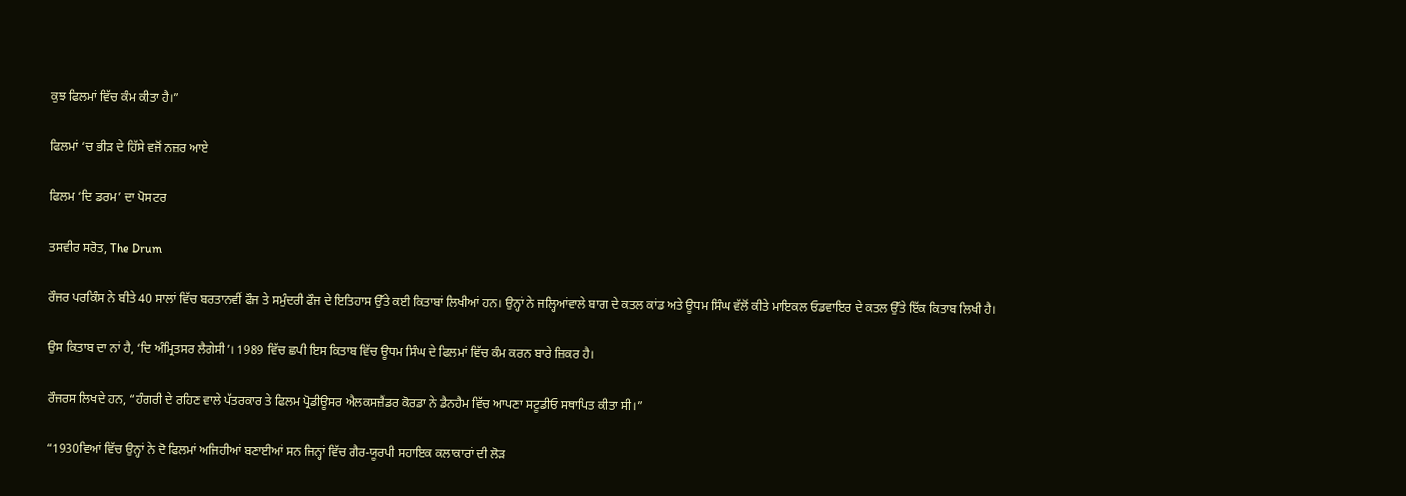ਕੁਝ ਫਿਲਮਾਂ ਵਿੱਚ ਕੰਮ ਕੀਤਾ ਹੈ।”

ਫਿਲਮਾਂ ‘ਚ ਭੀੜ ਦੇ ਹਿੱਸੇ ਵਜੋਂ ਨਜ਼ਰ ਆਏ

ਫਿਲਮ ‘ਦਿ ਡਰਮ’ ਦਾ ਪੋਸਟਰ

ਤਸਵੀਰ ਸਰੋਤ, The Drum

ਰੌਜਰ ਪਰਕਿੰਸ ਨੇ ਬੀਤੇ 40 ਸਾਲਾਂ ਵਿੱਚ ਬਰਤਾਨਵੀਂ ਫੌਜ ਤੇ ਸਮੁੰਦਰੀ ਫੌਜ ਦੇ ਇਤਿਹਾਸ ਉੱਤੇ ਕਈ ਕਿਤਾਬਾਂ ਲਿਖੀਆਂ ਹਨ। ਉਨ੍ਹਾਂ ਨੇ ਜਲ੍ਹਿਆਂਵਾਲੇ ਬਾਗ ਦੇ ਕਤਲ ਕਾਂਡ ਅਤੇ ਊਧਮ ਸਿੰਘ ਵੱਲੋਂ ਕੀਤੇ ਮਾਇਕਲ ਓਡਵਾਇਰ ਦੇ ਕਤਲ ਉੱਤੇ ਇੱਕ ਕਿਤਾਬ ਲਿਖੀ ਹੈ।

ਉਸ ਕਿਤਾਬ ਦਾ ਨਾਂ ਹੈ, ‘ਦਿ ਅੰਮ੍ਰਿਤਸਰ ਲੈਗੇਸੀ’। 1989 ਵਿੱਚ ਛਪੀ ਇਸ ਕਿਤਾਬ ਵਿੱਚ ਊਧਮ ਸਿੰਘ ਦੇ ਫਿਲਮਾਂ ਵਿੱਚ ਕੰਮ ਕਰਨ ਬਾਰੇ ਜ਼ਿਕਰ ਹੈ।

ਰੌਜਰਸ ਲਿਖਦੇ ਹਨ, “ਹੰਗਰੀ ਦੇ ਰਹਿਣ ਵਾਲੇ ਪੱਤਰਕਾਰ ਤੇ ਫਿਲਮ ਪ੍ਰੋਡੀਊਸਰ ਐਲਕਸਜ਼ੈਂਡਰ ਕੋਰਡਾ ਨੇ ਡੈਨਹੈਮ ਵਿੱਚ ਆਪਣਾ ਸਟੂਡੀਓ ਸਥਾਪਿਤ ਕੀਤਾ ਸੀ।”

“1930ਵਿਆਂ ਵਿੱਚ ਉਨ੍ਹਾਂ ਨੇ ਦੋ ਫਿਲਮਾਂ ਅਜਿਹੀਆਂ ਬਣਾਈਆਂ ਸਨ ਜਿਨ੍ਹਾਂ ਵਿੱਚ ਗੈਰ-ਯੂਰਪੀ ਸਹਾਇਕ ਕਲਾਕਾਰਾਂ ਦੀ ਲੋੜ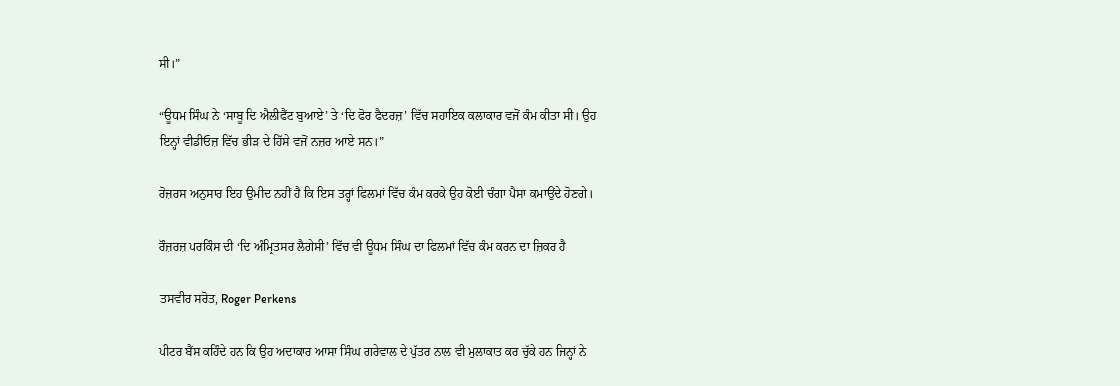ਸੀ।”

“ਊਧਮ ਸਿੰਘ ਨੇ ‘ਸਾਬੂ ਦਿ ਐਲੀਫੈਂਟ ਬੁਆਏ’ ਤੇ ‘ਦਿ ਫੋਰ ਫੈਦਰਜ਼’ ਵਿੱਚ ਸਹਾਇਕ ਕਲਾਕਾਰ ਵਜੋਂ ਕੰਮ ਕੀਤਾ ਸੀ। ਉਹ ਇਨ੍ਹਾਂ ਵੀਡੀਓਜ਼ ਵਿੱਚ ਭੀੜ ਦੇ ਹਿੱਸੇ ਵਜੋਂ ਨਜ਼ਰ ਆਏ ਸਨ।”

ਰੋਜ਼ਰਸ ਅਨੁਸਾਰ ਇਹ ਉਮੀਦ ਨਹੀਂ ਹੈ ਕਿ ਇਸ ਤਰ੍ਹਾਂ ਫਿਲਮਾਂ ਵਿੱਚ ਕੰਮ ਕਰਕੇ ਉਹ ਕੋਈ ਚੰਗਾ ਪੈਸਾ ਕਮਾਉਂਦੇ ਹੋਣਗੇ।

ਰੌਜ਼ਰਜ਼ ਪਰਕਿੰਸ ਦੀ ‘ਦਿ ਅੰਮ੍ਰਿਤਸਰ ਲੈਗੇਸੀ’ ਵਿੱਚ ਵੀ ਊਧਮ ਸਿੰਘ ਦਾ ਫਿਲਮਾਂ ਵਿੱਚ ਕੰਮ ਕਰਨ ਦਾ ਜ਼ਿਕਰ ਹੈ

ਤਸਵੀਰ ਸਰੋਤ, Roger Perkens

ਪੀਟਰ ਬੈਂਸ ਕਹਿੰਦੇ ਹਨ ਕਿ ਉਹ ਅਦਾਕਾਰ ਆਸਾ ਸਿੰਘ ਗਰੇਵਾਲ ਦੇ ਪੁੱਤਰ ਨਾਲ ਵੀ ਮੁਲਾਕਾਤ ਕਰ ਚੁੱਕੇ ਹਨ ਜਿਨ੍ਹਾਂ ਨੇ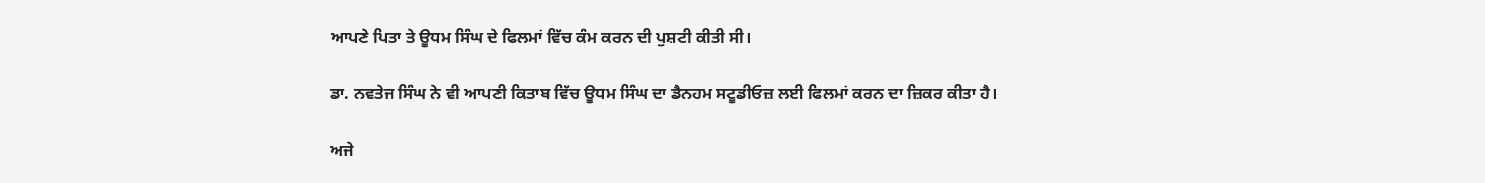ਆਪਣੇ ਪਿਤਾ ਤੇ ਊਧਮ ਸਿੰਘ ਦੇ ਫਿਲਮਾਂ ਵਿੱਚ ਕੰਮ ਕਰਨ ਦੀ ਪੁਸ਼ਟੀ ਕੀਤੀ ਸੀ।

ਡਾ. ਨਵਤੇਜ ਸਿੰਘ ਨੇ ਵੀ ਆਪਣੀ ਕਿਤਾਬ ਵਿੱਚ ਊਧਮ ਸਿੰਘ ਦਾ ਡੈਨਹਮ ਸਟੂਡੀਓਜ਼ ਲਈ ਫਿਲਮਾਂ ਕਰਨ ਦਾ ਜ਼ਿਕਰ ਕੀਤਾ ਹੈ।

ਅਜੇ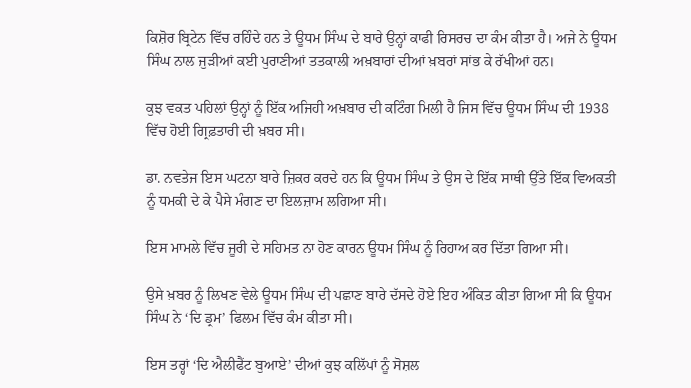ਕਿਸ਼ੋਰ ਬ੍ਰਿਟੇਨ ਵਿੱਚ ਰਹਿੰਦੇ ਹਨ ਤੇ ਊਧਮ ਸਿੰਘ ਦੇ ਬਾਰੇ ਉਨ੍ਹਾਂ ਕਾਫੀ ਰਿਸਰਚ ਦਾ ਕੰਮ ਕੀਤਾ ਹੈ। ਅਜੇ ਨੇ ਊਧਮ ਸਿੰਘ ਨਾਲ ਜੁੜੀਆਂ ਕਈ ਪੁਰਾਣੀਆਂ ਤਤਕਾਲੀ ਅਖ਼ਬਾਰਾਂ ਦੀਆਂ ਖ਼ਬਰਾਂ ਸਾਂਭ ਕੇ ਰੱਖੀਆਂ ਹਨ।

ਕੁਝ ਵਕਤ ਪਹਿਲਾਂ ਉਨ੍ਹਾਂ ਨੂੰ ਇੱਕ ਅਜਿਹੀ ਅਖ਼ਬਾਰ ਦੀ ਕਟਿੰਗ ਮਿਲੀ ਹੈ ਜਿਸ ਵਿੱਚ ਊਧਮ ਸਿੰਘ ਦੀ 1938 ਵਿੱਚ ਹੋਈ ਗ੍ਰਿਫ਼ਤਾਰੀ ਦੀ ਖ਼ਬਰ ਸੀ।

ਡਾ. ਨਵਤੇਜ ਇਸ ਘਟਨਾ ਬਾਰੇ ਜ਼ਿਕਰ ਕਰਦੇ ਹਨ ਕਿ ਊਧਮ ਸਿੰਘ ਤੇ ਉਸ ਦੇ ਇੱਕ ਸਾਥੀ ਉੱਤੇ ਇੱਕ ਵਿਅਕਤੀ ਨੂੰ ਧਮਕੀ ਦੇ ਕੇ ਪੈਸੇ ਮੰਗਣ ਦਾ ਇਲਜ਼ਾਮ ਲਗਿਆ ਸੀ।

ਇਸ ਮਾਮਲੇ ਵਿੱਚ ਜੂਰੀ ਦੇ ਸਹਿਮਤ ਨਾ ਹੋਣ ਕਾਰਨ ਊਧਮ ਸਿੰਘ ਨੂੰ ਰਿਹਾਅ ਕਰ ਦਿੱਤਾ ਗਿਆ ਸੀ।

ਉਸੇ ਖ਼ਬਰ ਨੂੰ ਲਿਖਣ ਵੇਲੇ ਊਧਮ ਸਿੰਘ ਦੀ ਪਛਾਣ ਬਾਰੇ ਦੱਸਦੇ ਹੋਏ ਇਹ ਅੰਕਿਤ ਕੀਤਾ ਗਿਆ ਸੀ ਕਿ ਊਧਮ ਸਿੰਘ ਨੇ ‘ਦਿ ਡ੍ਰਮ’ ਫਿਲਮ ਵਿੱਚ ਕੰਮ ਕੀਤਾ ਸੀ।

ਇਸ ਤਰ੍ਹਾਂ ‘ਦਿ ਐਲੀਫੈਂਟ ਬੁਆਏ’ ਦੀਆਂ ਕੁਝ ਕਲਿੱਪਾਂ ਨੂੰ ਸੋਸ਼ਲ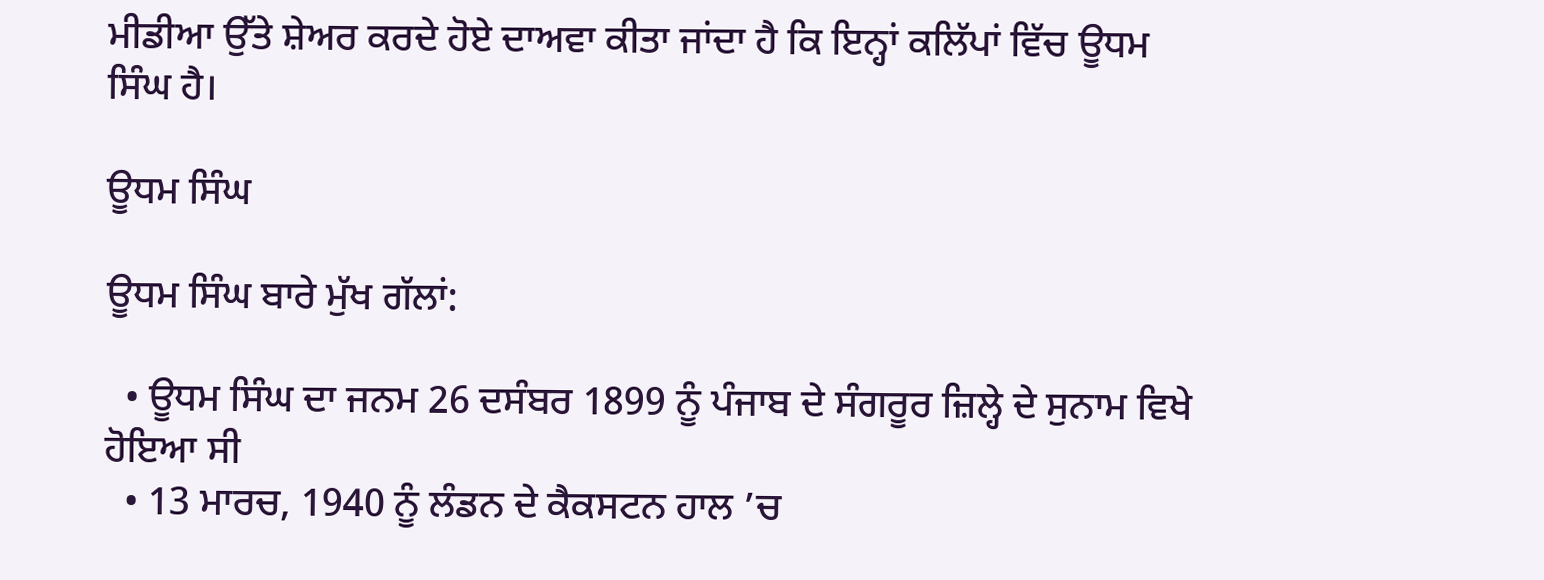ਮੀਡੀਆ ਉੱਤੇ ਸ਼ੇਅਰ ਕਰਦੇ ਹੋਏ ਦਾਅਵਾ ਕੀਤਾ ਜਾਂਦਾ ਹੈ ਕਿ ਇਨ੍ਹਾਂ ਕਲਿੱਪਾਂ ਵਿੱਚ ਊਧਮ ਸਿੰਘ ਹੈ।

ਊਧਮ ਸਿੰਘ

ਊਧਮ ਸਿੰਘ ਬਾਰੇ ਮੁੱਖ ਗੱਲਾਂ:

  • ਊਧਮ ਸਿੰਘ ਦਾ ਜਨਮ 26 ਦਸੰਬਰ 1899 ਨੂੰ ਪੰਜਾਬ ਦੇ ਸੰਗਰੂਰ ਜ਼ਿਲ੍ਹੇ ਦੇ ਸੁਨਾਮ ਵਿਖੇ ਹੋਇਆ ਸੀ
  • 13 ਮਾਰਚ, 1940 ਨੂੰ ਲੰਡਨ ਦੇ ਕੈਕਸਟਨ ਹਾਲ ’ਚ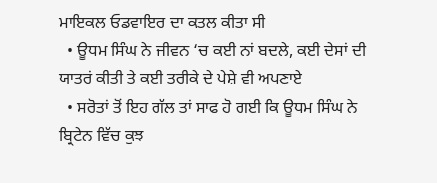ਮਾਇਕਲ ਓਡਵਾਇਰ ਦਾ ਕਤਲ ਕੀਤਾ ਸੀ
  • ਊਧਮ ਸਿੰਘ ਨੇ ਜੀਵਨ ‘ਚ ਕਈ ਨਾਂ ਬਦਲੇ, ਕਈ ਦੇਸਾਂ ਦੀ ਯਾਤਰਂ ਕੀਤੀ ਤੇ ਕਈ ਤਰੀਕੇ ਦੇ ਪੇਸ਼ੇ ਵੀ ਅਪਣਾਏ
  • ਸਰੋਤਾਂ ਤੋਂ ਇਹ ਗੱਲ ਤਾਂ ਸਾਫ ਹੋ ਗਈ ਕਿ ਊਧਮ ਸਿੰਘ ਨੇ ਬ੍ਰਿਟੇਨ ਵਿੱਚ ਕੁਝ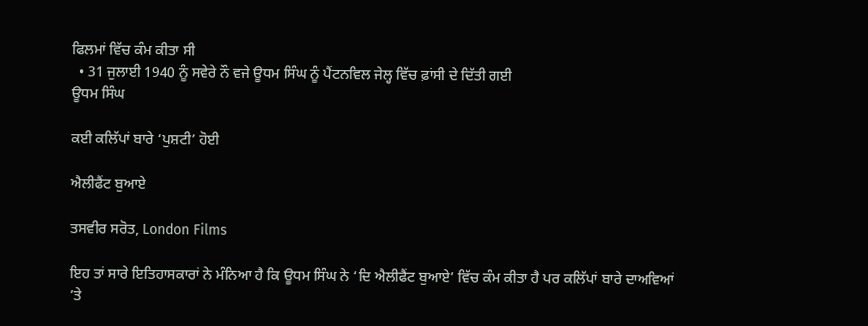ਫਿਲਮਾਂ ਵਿੱਚ ਕੰਮ ਕੀਤਾ ਸੀ
  • 31 ਜੁਲਾਈ 1940 ਨੂੰ ਸਵੇਰੇ ਨੌ ਵਜੇ ਊਧਮ ਸਿੰਘ ਨੂੰ ਪੈਂਟਨਵਿਲ ਜੇਲ੍ਹ ਵਿੱਚ ਫ਼ਾਂਸੀ ਦੇ ਦਿੱਤੀ ਗਈ
ਊਧਮ ਸਿੰਘ

ਕਈ ਕਲਿੱਪਾਂ ਬਾਰੇ ‘ਪੁਸ਼ਟੀ’ ਹੋਈ

ਐਲੀਫੈਂਟ ਬੁਆਏ

ਤਸਵੀਰ ਸਰੋਤ, London Films

ਇਹ ਤਾਂ ਸਾਰੇ ਇਤਿਹਾਸਕਾਰਾਂ ਨੇ ਮੰਨਿਆ ਹੈ ਕਿ ਊਧਮ ਸਿੰਘ ਨੇ ‘ਦਿ ਐਲੀਫੈਂਟ ਬੁਆਏ’ ਵਿੱਚ ਕੰਮ ਕੀਤਾ ਹੈ ਪਰ ਕਲਿੱਪਾਂ ਬਾਰੇ ਦਾਅਵਿਆਂ ’ਤੇ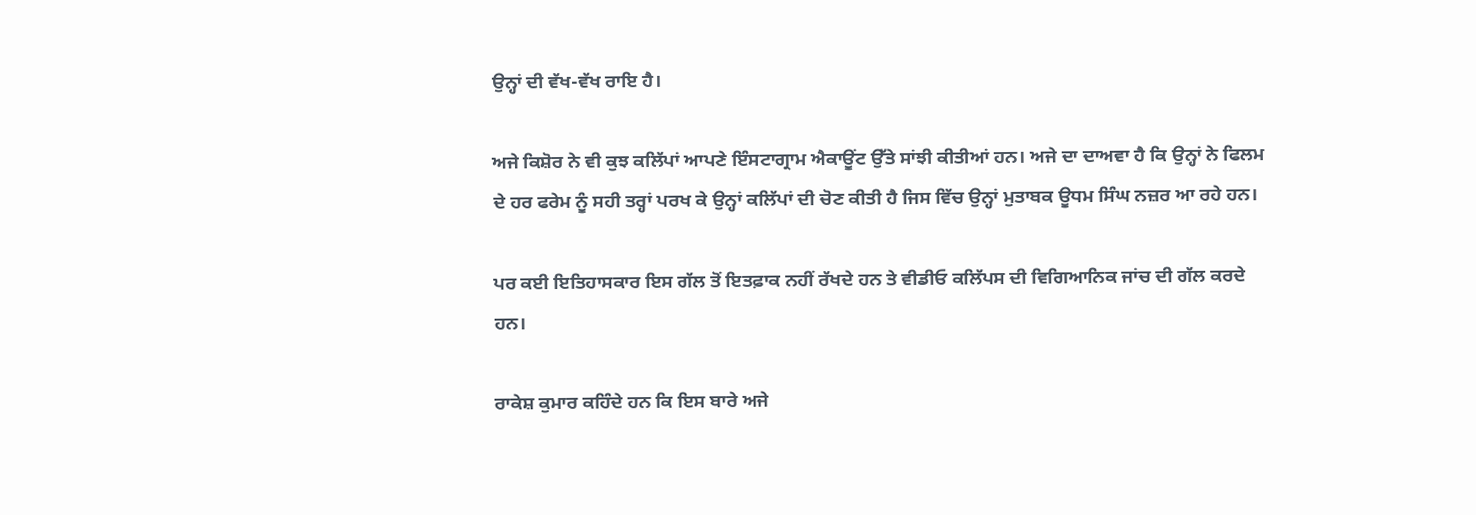ਉਨ੍ਹਾਂ ਦੀ ਵੱਖ-ਵੱਖ ਰਾਇ ਹੈ।

ਅਜੇ ਕਿਸ਼ੋਰ ਨੇ ਵੀ ਕੁਝ ਕਲਿੱਪਾਂ ਆਪਣੇ ਇੰਸਟਾਗ੍ਰਾਮ ਐਕਾਊਂਟ ਉੱਤੇ ਸਾਂਝੀ ਕੀਤੀਆਂ ਹਨ। ਅਜੇ ਦਾ ਦਾਅਵਾ ਹੈ ਕਿ ਉਨ੍ਹਾਂ ਨੇ ਫਿਲਮ ਦੇ ਹਰ ਫਰੇਮ ਨੂੰ ਸਹੀ ਤਰ੍ਹਾਂ ਪਰਖ ਕੇ ਉਨ੍ਹਾਂ ਕਲਿੱਪਾਂ ਦੀ ਚੋਣ ਕੀਤੀ ਹੈ ਜਿਸ ਵਿੱਚ ਉਨ੍ਹਾਂ ਮੁਤਾਬਕ ਊਧਮ ਸਿੰਘ ਨਜ਼ਰ ਆ ਰਹੇ ਹਨ।

ਪਰ ਕਈ ਇਤਿਹਾਸਕਾਰ ਇਸ ਗੱਲ ਤੋਂ ਇਤਫ਼ਾਕ ਨਹੀਂ ਰੱਖਦੇ ਹਨ ਤੇ ਵੀਡੀਓ ਕਲਿੱਪਸ ਦੀ ਵਿਗਿਆਨਿਕ ਜਾਂਚ ਦੀ ਗੱਲ ਕਰਦੇ ਹਨ।

ਰਾਕੇਸ਼ ਕੁਮਾਰ ਕਹਿੰਦੇ ਹਨ ਕਿ ਇਸ ਬਾਰੇ ਅਜੇ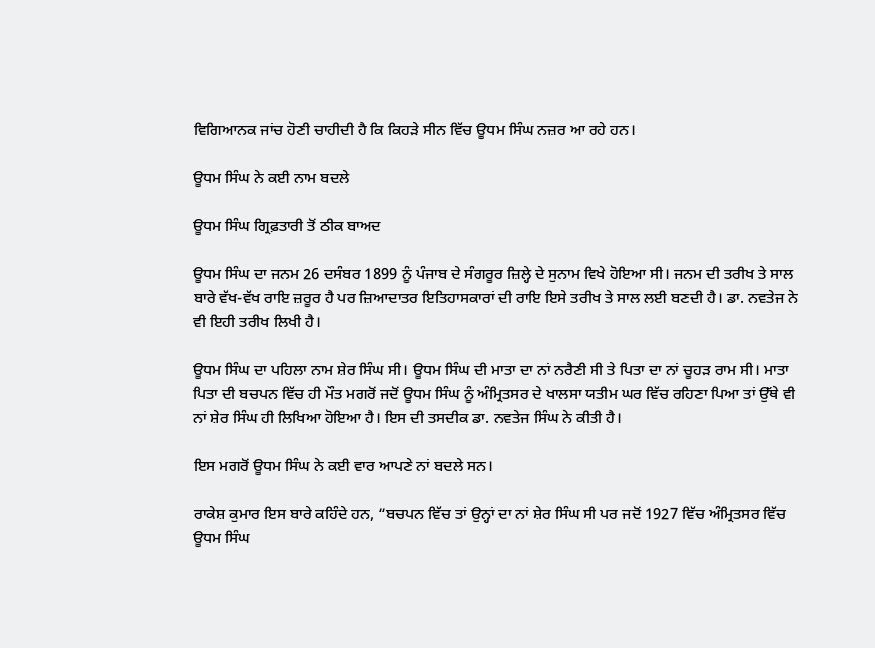ਵਿਗਿਆਨਕ ਜਾਂਚ ਹੋਣੀ ਚਾਹੀਦੀ ਹੈ ਕਿ ਕਿਹੜੇ ਸੀਨ ਵਿੱਚ ਊਧਮ ਸਿੰਘ ਨਜ਼ਰ ਆ ਰਹੇ ਹਨ।

ਊਧਮ ਸਿੰਘ ਨੇ ਕਈ ਨਾਮ ਬਦਲੇ

ਊਧਮ ਸਿੰਘ ਗ੍ਰਿਫ਼ਤਾਰੀ ਤੋਂ ਠੀਕ ਬਾਅਦ

ਊਧਮ ਸਿੰਘ ਦਾ ਜਨਮ 26 ਦਸੰਬਰ 1899 ਨੂੰ ਪੰਜਾਬ ਦੇ ਸੰਗਰੂਰ ਜ਼ਿਲ੍ਹੇ ਦੇ ਸੁਨਾਮ ਵਿਖੇ ਹੋਇਆ ਸੀ। ਜਨਮ ਦੀ ਤਰੀਖ ਤੇ ਸਾਲ ਬਾਰੇ ਵੱਖ-ਵੱਖ ਰਾਇ ਜ਼ਰੂਰ ਹੈ ਪਰ ਜ਼ਿਆਦਾਤਰ ਇਤਿਹਾਸਕਾਰਾਂ ਦੀ ਰਾਇ ਇਸੇ ਤਰੀਖ ਤੇ ਸਾਲ ਲਈ ਬਣਦੀ ਹੈ। ਡਾ. ਨਵਤੇਜ ਨੇ ਵੀ ਇਹੀ ਤਰੀਖ ਲਿਖੀ ਹੈ।

ਊਧਮ ਸਿੰਘ ਦਾ ਪਹਿਲਾ ਨਾਮ ਸ਼ੇਰ ਸਿੰਘ ਸੀ। ਊਧਮ ਸਿੰਘ ਦੀ ਮਾਤਾ ਦਾ ਨਾਂ ਨਰੈਣੀ ਸੀ ਤੇ ਪਿਤਾ ਦਾ ਨਾਂ ਚੂਹੜ ਰਾਮ ਸੀ। ਮਾਤਾ ਪਿਤਾ ਦੀ ਬਚਪਨ ਵਿੱਚ ਹੀ ਮੌਤ ਮਗਰੋਂ ਜਦੋਂ ਊਧਮ ਸਿੰਘ ਨੂੰ ਅੰਮ੍ਰਿਤਸਰ ਦੇ ਖਾਲਸਾ ਯਤੀਮ ਘਰ ਵਿੱਚ ਰਹਿਣਾ ਪਿਆ ਤਾਂ ਉੱਥੇ ਵੀ ਨਾਂ ਸ਼ੇਰ ਸਿੰਘ ਹੀ ਲਿਖਿਆ ਹੋਇਆ ਹੈ। ਇਸ ਦੀ ਤਸਦੀਕ ਡਾ. ਨਵਤੇਜ ਸਿੰਘ ਨੇ ਕੀਤੀ ਹੈ।

ਇਸ ਮਗਰੋਂ ਊਧਮ ਸਿੰਘ ਨੇ ਕਈ ਵਾਰ ਆਪਣੇ ਨਾਂ ਬਦਲੇ ਸਨ।

ਰਾਕੇਸ਼ ਕੁਮਾਰ ਇਸ ਬਾਰੇ ਕਹਿੰਦੇ ਹਨ, “ਬਚਪਨ ਵਿੱਚ ਤਾਂ ਉਨ੍ਹਾਂ ਦਾ ਨਾਂ ਸ਼ੇਰ ਸਿੰਘ ਸੀ ਪਰ ਜਦੋਂ 1927 ਵਿੱਚ ਅੰਮ੍ਰਿਤਸਰ ਵਿੱਚ ਊਧਮ ਸਿੰਘ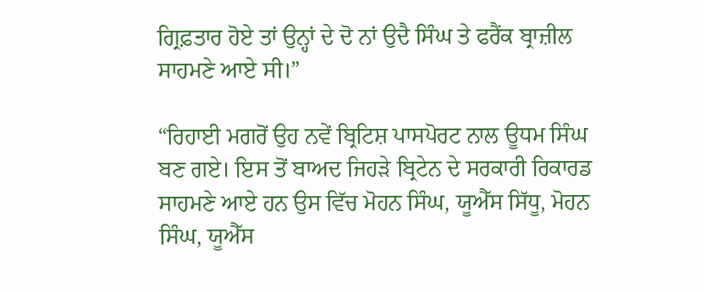ਗ੍ਰਿਫ਼ਤਾਰ ਹੋਏ ਤਾਂ ਉਨ੍ਹਾਂ ਦੇ ਦੋ ਨਾਂ ਉਦੈ ਸਿੰਘ ਤੇ ਫਰੈਂਕ ਬ੍ਰਾਜ਼ੀਲ ਸਾਹਮਣੇ ਆਏ ਸੀ।”

“ਰਿਹਾਈ ਮਗਰੋਂ ਉਹ ਨਵੇਂ ਬ੍ਰਿਟਿਸ਼ ਪਾਸਪੋਰਟ ਨਾਲ ਊਧਮ ਸਿੰਘ ਬਣ ਗਏ। ਇਸ ਤੋਂ ਬਾਅਦ ਜਿਹੜੇ ਬ੍ਰਿਟੇਨ ਦੇ ਸਰਕਾਰੀ ਰਿਕਾਰਡ ਸਾਹਮਣੇ ਆਏ ਹਨ ਉਸ ਵਿੱਚ ਮੋਹਨ ਸਿੰਘ, ਯੂਐੱਸ ਸਿੱਧੂ, ਮੋਹਨ ਸਿੰਘ, ਯੂਐੱਸ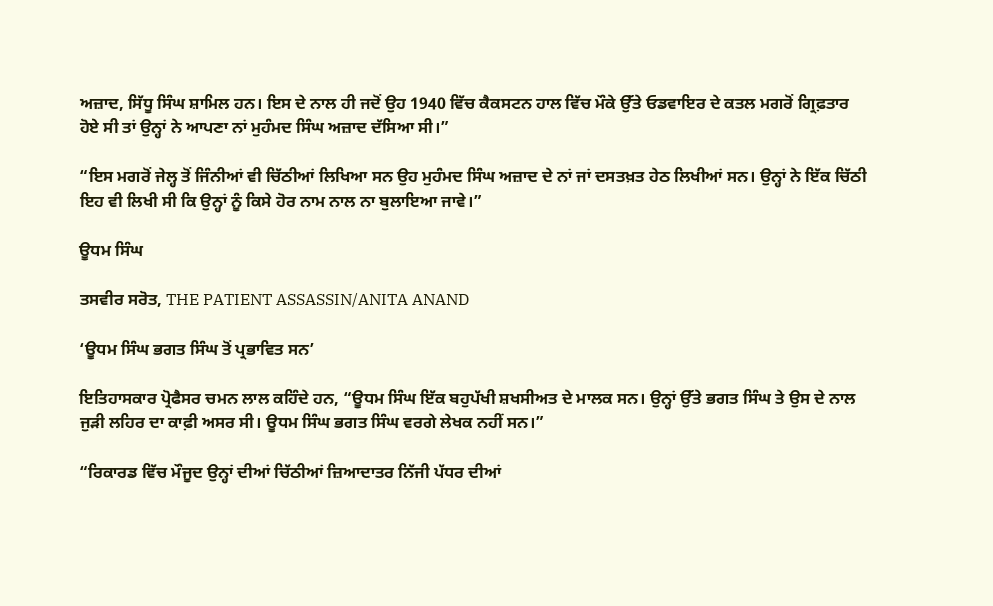ਅਜ਼ਾਦ, ਸਿੱਧੂ ਸਿੰਘ ਸ਼ਾਮਿਲ ਹਨ। ਇਸ ਦੇ ਨਾਲ ਹੀ ਜਦੋਂ ਉਹ 1940 ਵਿੱਚ ਕੈਕਸਟਨ ਹਾਲ ਵਿੱਚ ਮੌਕੇ ਉੱਤੇ ਓਡਵਾਇਰ ਦੇ ਕਤਲ ਮਗਰੋਂ ਗ੍ਰਿਫ਼ਤਾਰ ਹੋਏ ਸੀ ਤਾਂ ਉਨ੍ਹਾਂ ਨੇ ਆਪਣਾ ਨਾਂ ਮੁਹੰਮਦ ਸਿੰਘ ਅਜ਼ਾਦ ਦੱਸਿਆ ਸੀ।”

“ਇਸ ਮਗਰੋਂ ਜੇਲ੍ਹ ਤੋਂ ਜਿੰਨੀਆਂ ਵੀ ਚਿੱਠੀਆਂ ਲਿਖਿਆ ਸਨ ਉਹ ਮੁਹੰਮਦ ਸਿੰਘ ਅਜ਼ਾਦ ਦੇ ਨਾਂ ਜਾਂ ਦਸਤਖ਼ਤ ਹੇਠ ਲਿਖੀਆਂ ਸਨ। ਉਨ੍ਹਾਂ ਨੇ ਇੱਕ ਚਿੱਠੀ ਇਹ ਵੀ ਲਿਖੀ ਸੀ ਕਿ ਉਨ੍ਹਾਂ ਨੂੰ ਕਿਸੇ ਹੋਰ ਨਾਮ ਨਾਲ ਨਾ ਬੁਲਾਇਆ ਜਾਵੇ।”

ਊਧਮ ਸਿੰਘ

ਤਸਵੀਰ ਸਰੋਤ, THE PATIENT ASSASSIN/ANITA ANAND

‘ਊਧਮ ਸਿੰਘ ਭਗਤ ਸਿੰਘ ਤੋਂ ਪ੍ਰਭਾਵਿਤ ਸਨ’

ਇਤਿਹਾਸਕਾਰ ਪ੍ਰੋਫੈਸਰ ਚਮਨ ਲਾਲ ਕਹਿੰਦੇ ਹਨ, “ਊਧਮ ਸਿੰਘ ਇੱਕ ਬਹੁਪੱਖੀ ਸ਼ਖਸੀਅਤ ਦੇ ਮਾਲਕ ਸਨ। ਉਨ੍ਹਾਂ ਉੱਤੇ ਭਗਤ ਸਿੰਘ ਤੇ ਉਸ ਦੇ ਨਾਲ ਜੁੜੀ ਲਹਿਰ ਦਾ ਕਾਫ਼ੀ ਅਸਰ ਸੀ। ਊਧਮ ਸਿੰਘ ਭਗਤ ਸਿੰਘ ਵਰਗੇ ਲੇਖਕ ਨਹੀਂ ਸਨ।”

“ਰਿਕਾਰਡ ਵਿੱਚ ਮੌਜੂਦ ਉਨ੍ਹਾਂ ਦੀਆਂ ਚਿੱਠੀਆਂ ਜ਼ਿਆਦਾਤਰ ਨਿੱਜੀ ਪੱਧਰ ਦੀਆਂ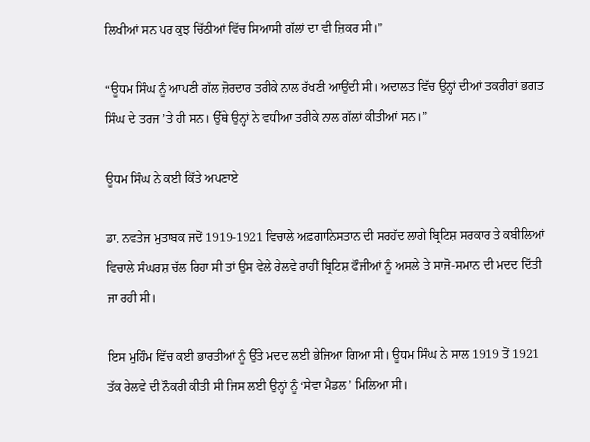ਲਿਖੀਆਂ ਸਨ ਪਰ ਕੁਝ ਚਿੱਠੀਆਂ ਵਿੱਚ ਸਿਆਸੀ ਗੱਲਾਂ ਦਾ ਵੀ ਜ਼ਿਕਰ ਸੀ।”

“ਊਧਮ ਸਿੰਘ ਨੂੰ ਆਪਣੀ ਗੱਲ ਜ਼ੋਰਦਾਰ ਤਰੀਕੇ ਨਾਲ ਰੱਖਣੀ ਆਉਂਦੀ ਸੀ। ਅਦਾਲਤ ਵਿੱਚ ਉਨ੍ਹਾਂ ਦੀਆਂ ਤਕਰੀਰਾਂ ਭਗਤ ਸਿੰਘ ਦੇ ਤਰਜ ’ਤੇ ਹੀ ਸਨ। ਉੱਥੇ ਉਨ੍ਹਾਂ ਨੇ ਵਧੀਆ ਤਰੀਕੇ ਨਾਲ ਗੱਲਾਂ ਕੀਤੀਆਂ ਸਨ।”

ਊਧਮ ਸਿੰਘ ਨੇ ਕਈ ਕਿੱਤੇ ਅਪਣਾਏ

ਡਾ. ਨਵਤੇਜ ਮੁਤਾਬਕ ਜਦੋਂ 1919-1921 ਵਿਚਾਲੇ ਅਫ਼ਗਾਨਿਸਤਾਨ ਦੀ ਸਰਹੱਦ ਲਾਗੇ ਬ੍ਰਿਟਿਸ਼ ਸਰਕਾਰ ਤੇ ਕਬੀਲਿਆਂ ਵਿਚਾਲੇ ਸੰਘਰਸ਼ ਚੱਲ ਰਿਹਾ ਸੀ ਤਾਂ ਉਸ ਵੇਲੇ ਰੇਲਵੇ ਰਾਹੀਂ ਬ੍ਰਿਟਿਸ਼ ਫੌਜੀਆਂ ਨੂੰ ਅਸਲੇ ਤੇ ਸਾਜੋ-ਸਮਾਨ ਦੀ ਮਦਦ ਦਿੱਤੀ ਜਾ ਰਹੀ ਸੀ।

ਇਸ ਮੁਹਿੰਮ ਵਿੱਚ ਕਈ ਭਾਰਤੀਆਂ ਨੂੰ ਉੱਤੇ ਮਦਦ ਲਈ ਭੇਜਿਆ ਗਿਆ ਸੀ। ਊਧਮ ਸਿੰਘ ਨੇ ਸਾਲ 1919 ਤੋਂ 1921 ਤੱਕ ਰੇਲਵੇ ਦੀ ਨੌਕਰੀ ਕੀਤੀ ਸੀ ਜਿਸ ਲਈ ਉਨ੍ਹਾਂ ਨੂੰ ‘ਸੇਵਾ ਮੈਡਲ’ ਮਿਲਿਆ ਸੀ।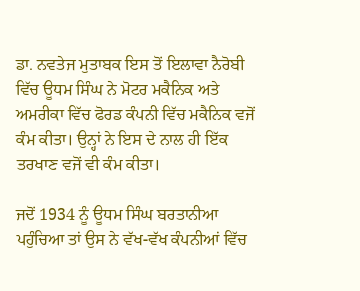ਡਾ. ਨਵਤੇਜ ਮੁਤਾਬਕ ਇਸ ਤੋਂ ਇਲਾਵਾ ਨੈਰੋਬੀ ਵਿੱਚ ਊਧਮ ਸਿੰਘ ਨੇ ਮੋਟਰ ਮਕੈਨਿਕ ਅਤੇ ਅਮਰੀਕਾ ਵਿੱਚ ਫੋਰਡ ਕੰਪਨੀ ਵਿੱਚ ਮਕੈਨਿਕ ਵਜੋਂ ਕੰਮ ਕੀਤਾ। ਉਨ੍ਹਾਂ ਨੇ ਇਸ ਦੇ ਨਾਲ ਹੀ ਇੱਕ ਤਰਖਾਣ ਵਜੋਂ ਵੀ ਕੰਮ ਕੀਤਾ।

ਜਦੋਂ 1934 ਨੂੰ ਊਧਮ ਸਿੰਘ ਬਰਤਾਨੀਆ ਪਹੁੰਚਿਆ ਤਾਂ ਉਸ ਨੇ ਵੱਖ-ਵੱਖ ਕੰਪਨੀਆਂ ਵਿੱਚ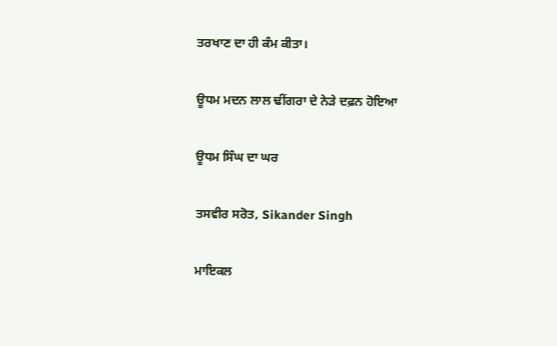ਤਰਖਾਣ ਦਾ ਹੀ ਕੰਮ ਕੀਤਾ।

ਊਧਮ ਮਦਨ ਲਾਲ ਢੀਂਗਰਾ ਦੇ ਨੇੜੇ ਦਫ਼ਨ ਹੋਇਆ

ਊਧਮ ਸਿੰਘ ਦਾ ਘਰ

ਤਸਵੀਰ ਸਰੋਤ, Sikander Singh

ਮਾਇਕਲ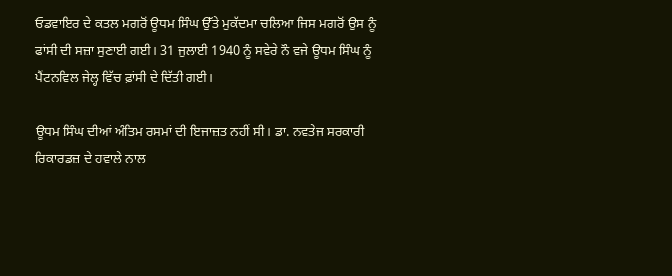ਓਡਵਾਇਰ ਦੇ ਕਤਲ ਮਗਰੋਂ ਊਧਮ ਸਿੰਘ ਉੱਤੇ ਮੁਕੱਦਮਾ ਚਲਿਆ ਜਿਸ ਮਗਰੋਂ ਉਸ ਨੂੰ ਫਾਂਸੀ ਦੀ ਸਜ਼ਾ ਸੁਣਾਈ ਗਈ। 31 ਜੁਲਾਈ 1940 ਨੂੰ ਸਵੇਰੇ ਨੌ ਵਜੇ ਊਧਮ ਸਿੰਘ ਨੂੰ ਪੈਂਟਨਵਿਲ ਜੇਲ੍ਹ ਵਿੱਚ ਫ਼ਾਂਸੀ ਦੇ ਦਿੱਤੀ ਗਈ।

ਊਧਮ ਸਿੰਘ ਦੀਆਂ ਅੰਤਿਮ ਰਸਮਾਂ ਦੀ ਇਜਾਜ਼ਤ ਨਹੀਂ ਸੀ। ਡਾ. ਨਵਤੇਜ ਸਰਕਾਰੀ ਰਿਕਾਰਡਜ਼ ਦੇ ਹਵਾਲੇ ਨਾਲ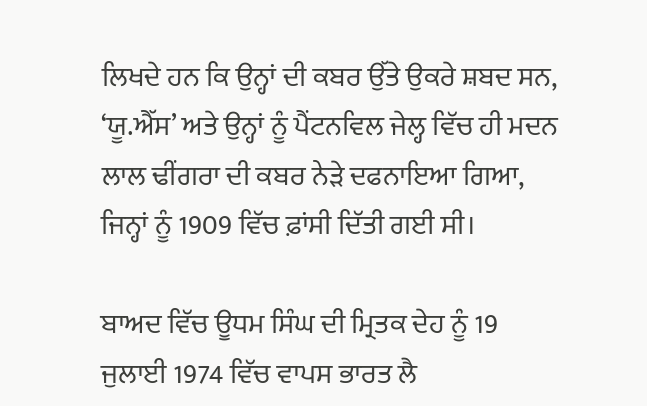ਲਿਖਦੇ ਹਨ ਕਿ ਉਨ੍ਹਾਂ ਦੀ ਕਬਰ ਉੱਤੇ ਉਕਰੇ ਸ਼ਬਦ ਸਨ, ‘ਯੂ.ਐੱਸ’ ਅਤੇ ਉਨ੍ਹਾਂ ਨੂੰ ਪੈਂਟਨਵਿਲ ਜੇਲ੍ਹ ਵਿੱਚ ਹੀ ਮਦਨ ਲਾਲ ਢੀਂਗਰਾ ਦੀ ਕਬਰ ਨੇੜੇ ਦਫਨਾਇਆ ਗਿਆ, ਜਿਨ੍ਹਾਂ ਨੂੰ 1909 ਵਿੱਚ ਫ਼ਾਂਸੀ ਦਿੱਤੀ ਗਈ ਸੀ।

ਬਾਅਦ ਵਿੱਚ ਊਧਮ ਸਿੰਘ ਦੀ ਮ੍ਰਿਤਕ ਦੇਹ ਨੂੰ 19 ਜੁਲਾਈ 1974 ਵਿੱਚ ਵਾਪਸ ਭਾਰਤ ਲੈ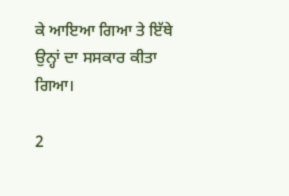ਕੇ ਆਇਆ ਗਿਆ ਤੇ ਇੱਥੇ ਉਨ੍ਹਾਂ ਦਾ ਸਸਕਾਰ ਕੀਤਾ ਗਿਆ।

2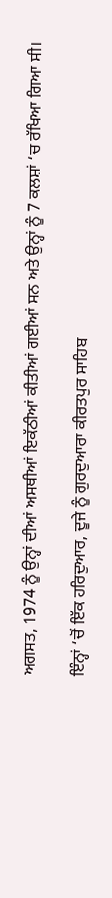ਅਗਸਤ, 1974 ਨੂੰ ਉਨ੍ਹਾਂ ਦੀਆਂ ਅਸਥੀਆਂ ਇਕੱਠੀਆਂ ਕੀਤੀਆਂ ਗਈਆਂ ਸਨ ਅਤੇ ਉਨ੍ਹਾਂ ਨੂੰ 7 ਕਲਸ਼ਾਂ ‘ਚ ਰੱਖਿਆ ਗਿਆ ਸੀ।

ਇੰਨ੍ਹਾਂ ‘ਚੋਂ ਇੱਕ ਹਰਿਦੁਆਰ, ਦੂਜੇ ਨੂੰ ਗੁਰਦੁਆਰਾ ਕੀਰਤਪੁਰ ਸਾਹਿਬ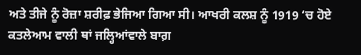ਅਤੇ ਤੀਜੇ ਨੂੰ ਰੋਜ਼ਾ ਸ਼ਰੀਫ਼ ਭੇਜਿਆ ਗਿਆ ਸੀ। ਆਖਰੀ ਕਲਸ਼ ਨੂੰ 1919 ‘ਚ ਹੋਏ ਕਤਲੇਆਮ ਵਾਲੀ ਥਾਂ ਜਲ੍ਹਿਆਂਵਾਲੇ ਬਾਗ਼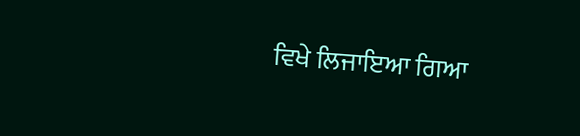ਵਿਖੇ ਲਿਜਾਇਆ ਗਿਆ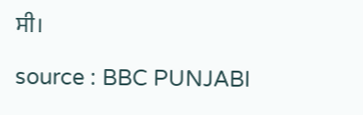ਸੀ।

source : BBC PUNJABI